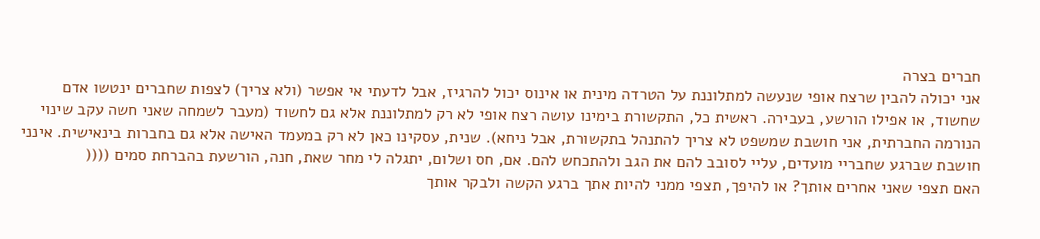חברים בצרה
אני יכולה להבין שרצח אופי שנעשה למתלוננת על הטרדה מינית או אינוס יכול להרגיז, אבל לדעתי אי אפשר (ולא צריך) לצפות שחברים ינטשו אדם שחשוד, או אפילו הורשע, בעבירה. ראשית כל, התקשורת בימינו עושה רצח אופי לא רק למתלוננת אלא גם לחשוד (מעבר לשמחה שאני חשה עקב שינוי הנורמה החברתית, אני חושבת שמשפט לא צריך להתנהל בתקשורת, אבל ניחא). שנית, עסקינו כאן לא רק במעמד האישה אלא גם בחברות בינאישית. אינני חושבת שברגע שחבריי מועדים, עליי לסובב להם את הגב ולהתכחש להם. אם, חס ושלום, יתגלה לי מחר שאת, חנה, הורשעת בהברחת סמים ((((
האם תצפי שאני אחרים אותך? או להיפך, תצפי ממני להיות אתך ברגע הקשה ולבקר אותך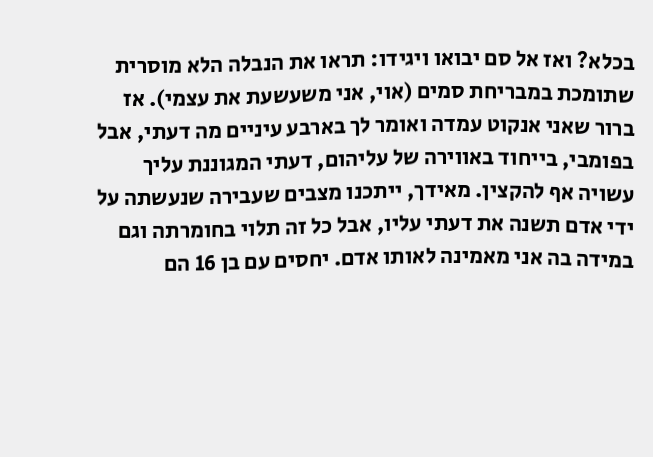בכלא? ואז אל סם יבואו ויגידו: תראו את הנבלה הלא מוסרית שתומכת במבריחת סמים (אוי, אני משעשעת את עצמי). אז ברור שאני אנקוט עמדה ואומר לך בארבע עיניים מה דעתי, אבל בפומבי, בייחוד באווירה של עליהום, דעתי המגוננת עליך עשויה אף להקצין. מאידך, ייתכנו מצבים שעבירה שנעשתה על ידי אדם תשנה את דעתי עליו, אבל כל זה תלוי בחומרתה וגם במידה בה אני מאמינה לאותו אדם. יחסים עם בן 16 הם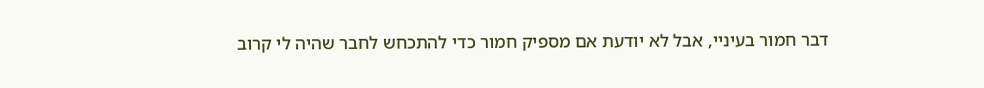דבר חמור בעיניי, אבל לא יודעת אם מספיק חמור כדי להתכחש לחבר שהיה לי קרוב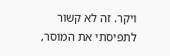ויקר. זה לא קשור לתפיסתי את המוסר,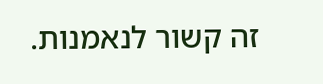זה קשור לנאמנות.